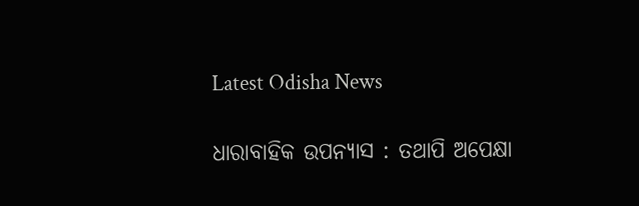Latest Odisha News

ଧାରାବାହିକ ଉପନ୍ୟାସ : ତଥାପି ଅପେକ୍ଷା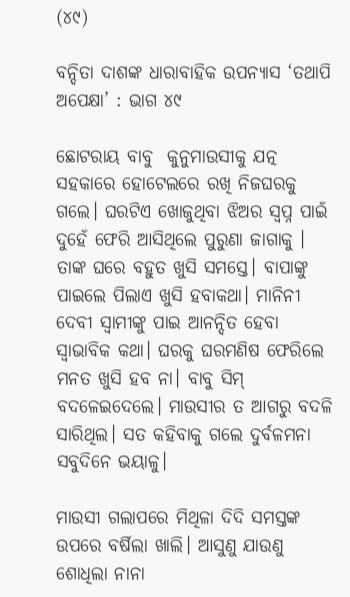(୪୯)

ବନ୍ଦିତା ଦାଶଙ୍କ ଧାରାବାହିକ ଉପନ୍ୟାସ ‘ତଥାପି ଅପେକ୍ଷା’ : ଭାଗ ୪୯

ଛୋଟରାୟ ବାବୁ  କୁନୁମାଉସୀକୁ ଯତ୍ନ ସହକାରେ ହୋଟେଲରେ ରଖି ନିଜଘରକୁ ଗଲେ। ଘରଟିଏ ଖୋଜୁଥିବା ଝିଅର ସ୍ବପ୍ନ ପାଇଁ ଦୁହେଁ ଫେରି ଆସିଥିଲେ ପୁରୁଣା ଜାଗାକୁ । ତାଙ୍କ ଘରେ ବହୁତ ଖୁସି ସମସ୍ତେ। ବାପାଙ୍କୁ ପାଇଲେ ପିଲାଏ ଖୁସି ହବାକଥା। ମାନିନୀ ଦେବୀ ସ୍ବାମୀଙ୍କୁ ପାଇ ଆନନ୍ଦିତ ହେବା ସ୍ବାଭାବିକ କଥା। ଘରକୁ ଘରମଣିଷ ଫେରିଲେ ମନତ ଖୁସି ହବ ନା। ବାବୁ ସିମ୍ ବଦଳେଇଦେଲେ। ମାଉସୀର ତ ଆଗରୁ ବଦଳି ସାରିଥିଲ। ସତ କହିବାକୁ ଗଲେ ଦୁର୍ବଳମନା ସବୁଦିନେ ଭୟାଳୁ।

ମାଉସୀ ଗଲାପରେ ମିଥିଳା ଦିଦି ସମସ୍ତଙ୍କ ଉପରେ ବର୍ଷିଲା ଖାଲି। ଆସୁଣୁ ଯାଉଣୁ ଶୋଧିଲା ନାନା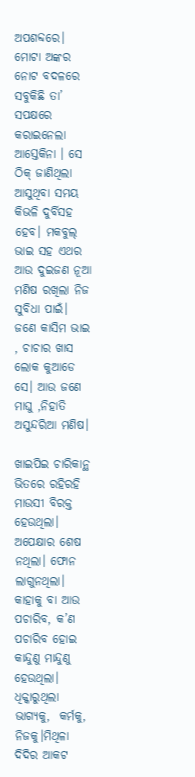ଅପଶବ୍ଦରେ। ମୋଟା ଅଙ୍କର ନୋଟ ବଦଳରେ ସବୁକିଛି ତା’ ସପକ୍ଷରେ କରାଇନେଲା ଆସ୍ତେକିନା । ସେ ଠିକ୍ ଜାଣିଥିଲା ଆସୁଥିବା ସମୟ  କିଭଳି ଦୁର୍ବିସହ ହେବ। ମକବୁଲ୍ ଭାଇ ସହ ଏଥର ଆଉ ଦୁଇଜଣ ନୂଆ ମଣିଷ ରଖିଲା ନିଜ ସୁବିଧା ପାଇଁ। ଜଣେ କାସିମ ଭାଇ , ଚାଚାର ଖାସ ଲୋକ କୁଆଡେ ସେ। ଆଉ ଜଣେ ମାଘୁ ,ନିହାତି ଅସୁନ୍ଦରିଆ ମଣିଷ।

ଖାଇପିଇ ଚାରିକାନ୍ଥ ଭିତରେ ରହିରହି ମାଉସୀ ବିରକ୍ତ ହେଉଥିଲା। ଅପେକ୍ଷାର ଶେଷ ନଥିଲା। ଫୋନ ଲାଗୁନଥିଲା। କାହାକୁ ବା ଆଉ ପଚାରିବ, କ’ଣ ପଚାରିବ ହୋଇ କାନ୍ଦୁଣୁ ମାନ୍ଦୁଣୁ ହେଉଥିଲା। ଧିକ୍କାରୁଥିଲା ଭାଗ୍ୟକୁ,  କର୍ମକୁ, ନିଜକୁ।ମିଥିଳା ଦିଦିର ଆକଟ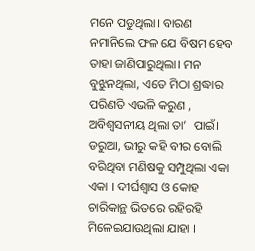ମନେ ପଡୁଥିଲା। ବାରଣ ନମାନିଲେ ଫଳ ଯେ ବିଷମ ହେବ ତାହା ଜାଣିପାରୁଥିଲା। ମନ ବୁଝୁନଥିଲା, ଏତେ ମିଠା ଶ୍ରଦ୍ଧାର ପରିଣତି ଏଭଳି କରୁଣ , ଅବିଶ୍ବସନୀୟ ଥିଲା ତା’  ପାଇଁ। ଡରୁଆ, ଭୀରୁ କହି ବୀର ବୋଲି ବରିଥିବା ମଣିଷକୁ ସମ୍ପୁଥିଲା ଏକା ଏକା । ଦୀର୍ଘଶ୍ବାସ ଓ କୋହ ଚାରିକାନ୍ଥ ଭିତରେ ରହିରହି ମିଳେଇଯାଉଥିଲା ଯାହା ।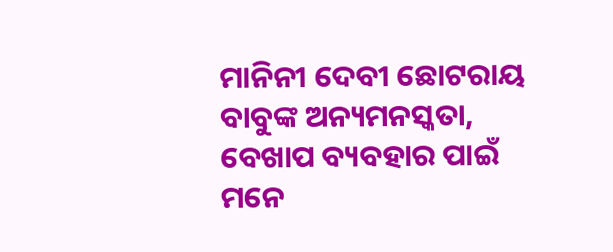ମାନିନୀ ଦେବୀ ଛୋଟରାୟ ବାବୁଙ୍କ ଅନ୍ୟମନସ୍କତା,  ବେଖାପ ବ୍ୟବହାର ପାଇଁ  ମନେ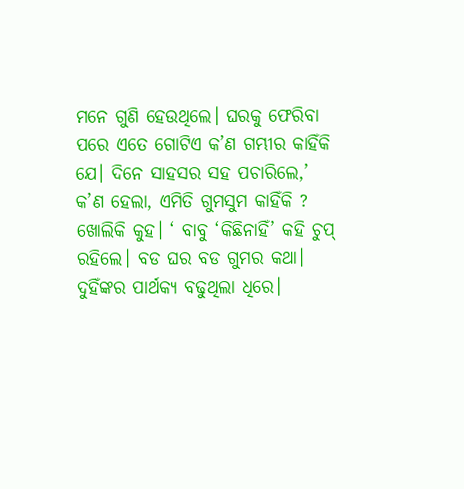ମନେ ଗୁଣି ହେଉଥିଲେ। ଘରକୁ ଫେରିବା ପରେ ଏତେ ଗୋଟିଏ କ’ଣ ଗମ୍ଭୀର କାହିଁକି ଯେ। ଦିନେ ସାହସର ସହ ପଚାରିଲେ,’ କ’ଣ ହେଲା, ଏମିତି ଗୁମସୁମ କାହିଁକି ? ଖୋଲିକି କୁହ। ‘ ବାବୁ ‘କିଛିନାହିଁ’ କହି ଚୁପ୍ ରହିଲେ। ବଡ ଘର ବଡ ଗୁମର କଥା। ଦୁହିଁଙ୍କର ପାର୍ଥକ୍ୟ ବଢୁଥିଲା ଧିରେ।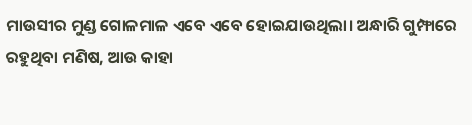ମାଉସୀର ମୁଣ୍ଡ ଗୋଳମାଳ ଏବେ ଏବେ ହୋଇଯାଉଥିଲା। ଅନ୍ଧାରି ଗୁମ୍ଫାରେ ରହୁଥିବା ମଣିଷ, ଆଉ କାହା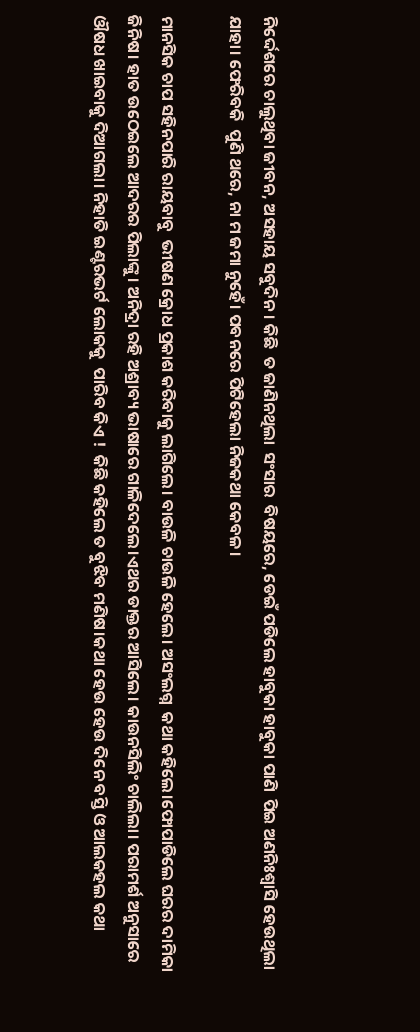ନିର୍ଦ୍ଦେଶରେ ଚାଲୁଥିବା ଜୀବନ, ଅସହାୟ ସବୁଦିନ। କିଛି  ତ ଜାଣିନଥିଲା  ସଂସାର  ବିଷୟରେ, ଡେଇଁ ପଡିଲେ ହାବୁକା ହାବୁକା ପାଣି  ପିଇ ଅଣନିଃଶ୍ବାସି ହେଉଥିଲା ଯାହା। ଫେରିବକି  ପୁଣି ଥରେ, ନା ମ ଜମା ନୁହେଁ। ପବନରେ ପିଟିହେଲା ନିଜକଥା କେବଳ।

ମାନସିକ ଚାପ ସହିନପାରି ରାୟବାବୁ  ଭୀଷଣ କ୍ରୋଧ ପ୍ରକାଶ କରିବାକୁ ଲାଗିଲେ। ବାଉଳି ଚାଉଳି ହେଲେ। ଅସଂଲଗ୍ନ  କଥା କହିଲେ।ଫୋପାଡିଲେ ଘରର ଦାମିକା ଜିନିଷ। ହାତ ଉଠେଇଲେ ଆଦରର ପିଲାଙ୍କୁ। ଅନିଦ୍ରା ରହି ଅଶ୍ରାବ୍ୟ ଭାଷାରେ ଗାଳିଦେଲେ।ଏଥର ଡାକ୍ତର ଆସିଲେ। କାଉନସିଲିଂ ଚାଲିଲା। ପରାମର୍ଶ ଅନୁସାରେ ଔଷଧ ଖାଇବାକୁ ଦିଆଗଲା। ନିହାତି ଇଣ୍ଟରଭର୍ଟ ଲୋକକୁ  ପାରିବ କିଏ !  କିଛି କହିଲେ ତ ବୁଝିବ ମଣିଷ।କଥା ହେଉ ହେଉ ଦିନେ ବସ୍ତି ଓ ଆଲକହଲ କଥା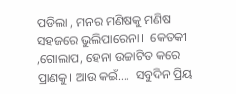ପଡିଲା , ମନର ମଣିଷକୁ ମଣିଷ ସହଜରେ ଭୁଲିପାରେନା।  କେତକୀ ,ଗୋଲାପ, ହେନା ଉଚ୍ଚାଟିତ କରେ ପ୍ରାଣକୁ। ଆଉ କଇଁ….  ସବୁଦିନ ପ୍ରିୟ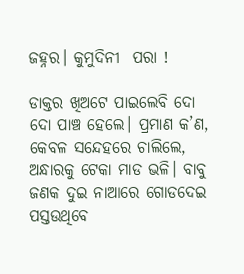ଜହ୍ନର। କୁମୁଦିନୀ  ପରା !

ଡାକ୍ତର ଖିଅଟେ ପାଇଲେବି ଦୋ ଦୋ ପାଞ୍ଚ ହେଲେ। ପ୍ରମାଣ କ’ଣ, କେବଳ ସନ୍ଦେହରେ ଚାଲିଲେ, ଅନ୍ଧାରକୁ ଟେକା ମାଡ ଭଳି। ବାବୁ ଜଣକ ଦୁଇ ନାଆରେ ଗୋଡଦେଇ ପସ୍ତଉଥିବେ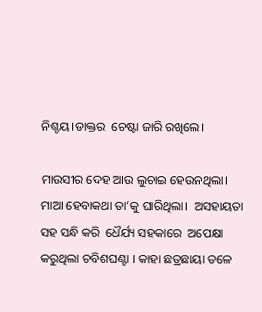ନିଶ୍ଚୟ।ଡାକ୍ତର  ଚେଷ୍ଟା ଜାରି ରଖିଲେ।

ମାଉସୀର ଦେହ ଆଉ ଲୁଚାଇ ହେଉନଥିଲା। ମାଆ ହେବାକଥା ତା’କୁ ଘାରିଥିଲା।  ଅସହାୟତା  ସହ ସନ୍ଧି କରି  ଧୈର୍ଯ୍ୟ ସହକାରେ  ଅପେକ୍ଷା  କରୁଥିଲା ଚବିଶଘଣ୍ଟା । କାହା ଛତ୍ରଛାୟା ତଳେ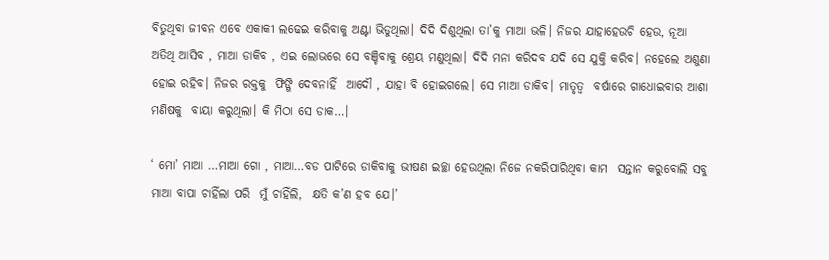ବିତୁଥିବା ଜୀବନ ଏବେ ଏକାକୀ ଲଢେଇ କରିବାକୁ ଅଣ୍ଟା ଭିଡୁଥିଲା। ଦିଦି ଦିଶୁଥିଲା ତା’କୁ ମାଆ ଭଳି। ନିଜର ଯାହାହେଉଚି ହେଉ, ନୂଆ ଅତିଥି ଆସିବ , ମାଆ ଡାକିବ , ଏଇ ଲୋଭରେ ସେ ବଞ୍ଚିବାକୁ ଶ୍ରେୟ ମଣୁଥିଲା। ଦିଦି ମନା କରିଦବ ଯଦି ସେ ଯୁକ୍ତି କରିବ। ନହେଲେ ଅଶୁଣା ହୋଇ ରହିବ। ନିଜର ରକ୍ତକୁ  ଫିଙ୍ଗି ଦେବନାହିଁ  ଆଦୌ , ଯାହା ବି ହୋଇଗଲେ। ସେ ମାଆ ଡାକିବ। ମାତୃତ୍ବ  ବର୍ଷାରେ ଗାଧୋଇବାର ଆଶା ମଣିଷକୁ  ବାୟା କରୁଥିଲା। କି ମିଠା ସେ ଡାକ…।

‘ ମୋ’ ମାଆ …ମାଆ ଗୋ , ମାଆ…ବଡ ପାଟିରେ ଡାକିବାକୁ ଭୀଷଣ ଇଚ୍ଛା ହେଉଥିଲା ନିଜେ ନକରିପାରିଥିବା କାମ  ସନ୍ତାନ କରୁବୋଲି ସବୁ ମାଆ ବାପା ଚାହିଁଲା ପରି  ମୁଁ ଚାହିଁଲି,  କ୍ଷତି କ’ଣ ହବ ଯେ।’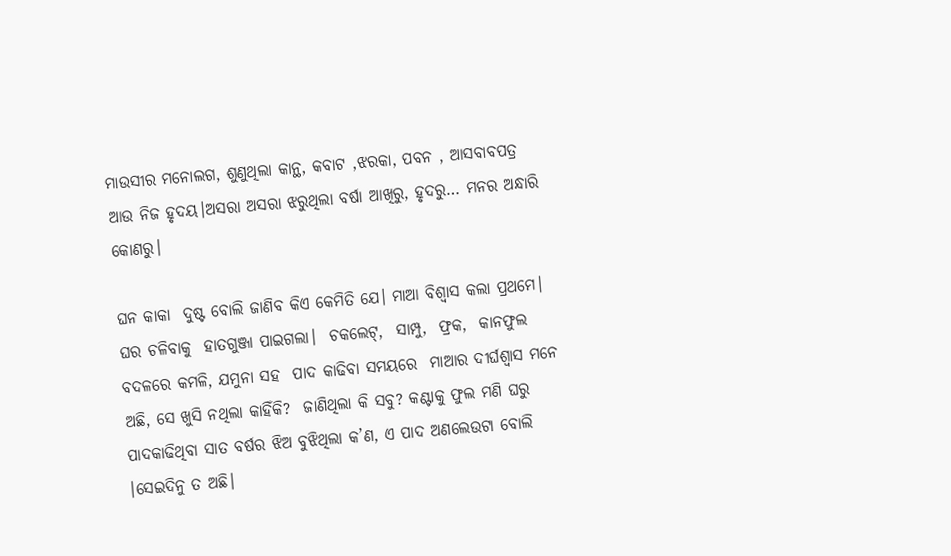ମାଉସୀର ମନୋଲଗ, ଶୁଣୁଥିଲା କାନ୍ଥ, କବାଟ ,ଝରକା, ପବନ , ଆସବାବପତ୍ର ଆଉ ନିଜ ହୃଦୟ।ଅସରା ଅସରା ଝରୁଥିଲା ବର୍ଷା ଆଖିରୁ, ହୃଦରୁ… ମନର ଅନ୍ଧାରି କୋଣରୁ।

ଘନ କାକା  ଦୁଷ୍ଟ ବୋଲି ଜାଣିବ କିଏ କେମିତି ଯେ। ମାଆ ବିଶ୍ବାସ କଲା ପ୍ରଥମେ। ଘର ଚଳିବାକୁ  ହାତଗୁଞ୍ଜା ପାଇଗଲା।  ଚକଲେଟ୍,  ସାମ୍ପୁ,  ଫ୍ରକ,  କାନଫୁଲ ବଦଳରେ କମଳି, ଯମୁନା ସହ  ପାଦ କାଢିବା ସମୟରେ  ମାଆର ଦୀର୍ଘଶ୍ବାସ ମନେ ଅଛି, ସେ ଖୁସି ନଥିଲା କାହିଁକି?  ଜାଣିଥିଲା କି ସବୁ? କଣ୍ଟାକୁ ଫୁଲ ମଣି ଘରୁ ପାଦକାଢିଥିବା ସାତ ବର୍ଷର ଝିଅ ବୁଝିଥିଲା କ’ଣ, ଏ ପାଦ ଅଣଲେଉଟା ବୋଲି ।ସେଇଦିନୁ ତ ଅଛି।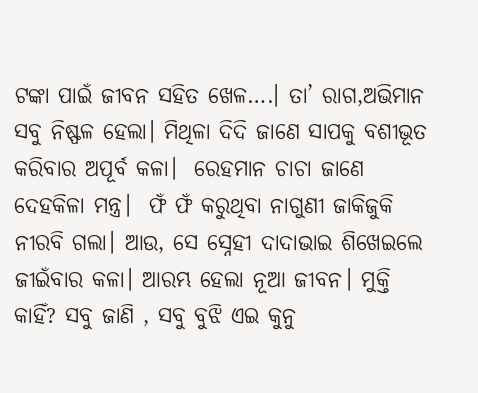ଟଙ୍କା ପାଇଁ ଜୀବନ ସହିତ ଖେଳ….। ତା’ ରାଗ,ଅଭିମାନ ସବୁ ନିଷ୍ଫଳ ହେଲା। ମିଥିଳା ଦିଦି ଜାଣେ ସାପକୁ ବଶୀଭୂତ କରିବାର ଅପୂର୍ବ କଳା।  ରେହମାନ ଚାଚା ଜାଣେ ଦେହକିଳା ମନ୍ତ୍ର।  ଫଁ ଫଁ କରୁଥିବା ନାଗୁଣୀ ଜାକିଜୁକି ନୀରବି ଗଲା। ଆଉ, ସେ ସ୍ନେହୀ ଦାଦାଭାଇ ଶିଖେଇଲେ ଜୀଇଁବାର କଳା। ଆରମ୍ଭ ହେଲା ନୂଆ ଜୀବନ। ମୁକ୍ତି କାହିଁ? ସବୁ ଜାଣି , ସବୁ ବୁଝି ଏଇ କୁନୁ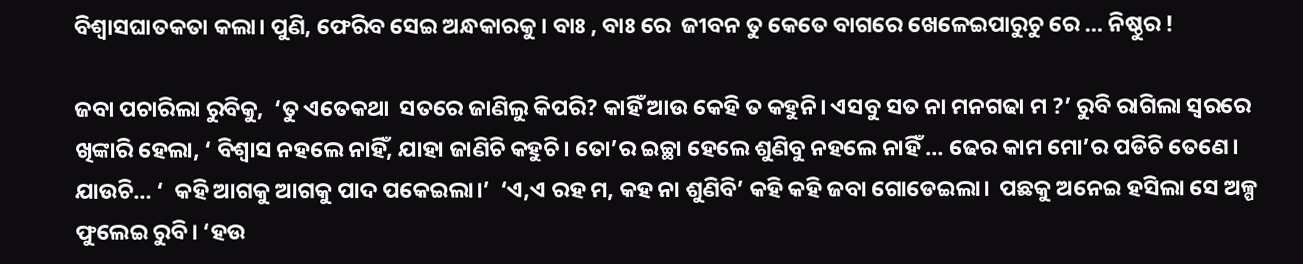ବିଶ୍ବାସଘାତକତା କଲା। ପୁଣି, ଫେରିବ ସେଇ ଅନ୍ଧକାରକୁ। ବାଃ , ବାଃ ରେ  ଜୀବନ ତୁ କେତେ ବାଗରେ ଖେଳେଇପାରୁଚୁ ରେ … ନିଷ୍ଠୁର !

ଜବା ପଚାରିଲା ରୁବିକୁ,  ‘ତୁ ଏତେକଥା  ସତରେ ଜାଣିଲୁ କିପରି? କାହିଁ ଆଉ କେହି ତ କହୁନି। ଏସବୁ ସତ ନା ମନଗଢା ମ ?’ ରୁବି ରାଗିଲା ସ୍ବରରେ ଖିଙ୍କାରି ହେଲା, ‘ ବିଶ୍ବାସ ନହଲେ ନାହିଁ, ଯାହା ଜାଣିଚି କହୁଚି। ତୋ’ର ଇଚ୍ଛା ହେଲେ ଶୁଣିବୁ ନହଲେ ନାହିଁ … ଢେର କାମ ମୋ’ର ପଡିଚି ତେଣେ। ଯାଉଚି… ‘  କହି ଆଗକୁ ଆଗକୁ ପାଦ ପକେଇଲା।’  ‘ଏ,ଏ ରହ ମ, କହ ନା ଶୁଣିବି’ କହି କହି ଜବା ଗୋଡେଇଲା।  ପଛକୁ ଅନେଇ ହସିଲା ସେ ଅଳ୍ପ ଫୁଲେଇ ରୁବି। ‘ହଉ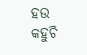ହଉ କହୁଚି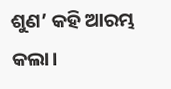ଶୁଣ’ କହି ଆରମ୍ଭ କଲା।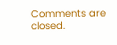Comments are closed.